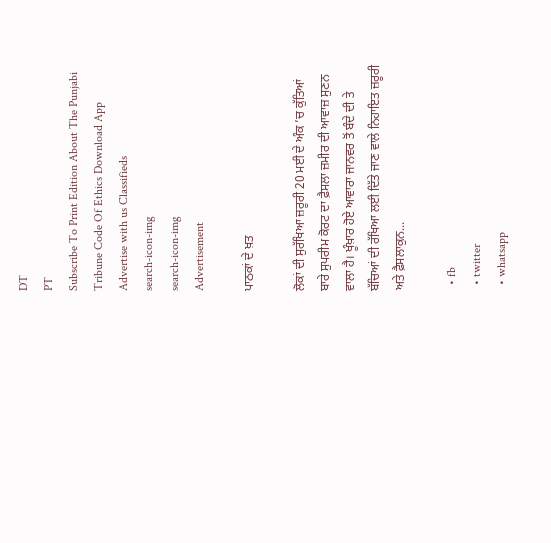DT
PT
Subscribe To Print Edition About The Punjabi Tribune Code Of Ethics Download App Advertise with us Classifieds
search-icon-img
search-icon-img
Advertisement

ਪਾਠਕਾਂ ਦੇ ਖ਼ਤ

ਲੋਕਾਂ ਦੀ ਸੁਰੱਖਿਆ ਜ਼ਰੂਰੀ 20 ਮਈ ਦੇ ਅੰਕ ’ਚ ਕੁੱਤਿਆਂ ਬਾਰੇ ਸੁਪਰੀਮ ਕੋਰਟ ਦਾ ਫ਼ੈਸਲਾ ਜ਼ਮੀਰ ਦੀ ਆਵਾਜ਼ ਸੁਣਨ ਵਾਲਾ ਹੈ। ਖੂੰਖ਼ਾਰ ਹੋਏ ਆਵਾਰਾ ਜਾਨਵਰ ਤੋਂ ਬੰਦੇ ਦੀ ਤੇ ਬੱਚਿਆਂ ਦੀ ਰੱਖਿਆ ਲਈ ਦਿੱਤੇ ਜਾਣ ਵਾਲੇ ਨਿਹਾਇਤ ਜ਼ਰੂਰੀ ਅਤੇ ਫ਼ੈਸਲਾਕੁਨ...

  • fb
  • twitter
  • whatsapp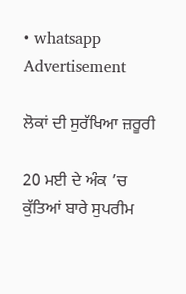• whatsapp
Advertisement

ਲੋਕਾਂ ਦੀ ਸੁਰੱਖਿਆ ਜ਼ਰੂਰੀ

20 ਮਈ ਦੇ ਅੰਕ ’ਚ ਕੁੱਤਿਆਂ ਬਾਰੇ ਸੁਪਰੀਮ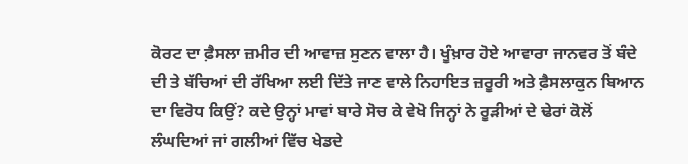ਕੋਰਟ ਦਾ ਫ਼ੈਸਲਾ ਜ਼ਮੀਰ ਦੀ ਆਵਾਜ਼ ਸੁਣਨ ਵਾਲਾ ਹੈ। ਖੂੰਖ਼ਾਰ ਹੋਏ ਆਵਾਰਾ ਜਾਨਵਰ ਤੋਂ ਬੰਦੇ ਦੀ ਤੇ ਬੱਚਿਆਂ ਦੀ ਰੱਖਿਆ ਲਈ ਦਿੱਤੇ ਜਾਣ ਵਾਲੇ ਨਿਹਾਇਤ ਜ਼ਰੂਰੀ ਅਤੇ ਫ਼ੈਸਲਾਕੁਨ ਬਿਆਨ ਦਾ ਵਿਰੋਧ ਕਿਉਂ? ਕਦੇ ਉਨ੍ਹਾਂ ਮਾਵਾਂ ਬਾਰੇ ਸੋਚ ਕੇ ਵੇਖੋ ਜਿਨ੍ਹਾਂ ਨੇ ਰੂੜੀਆਂ ਦੇ ਢੇਰਾਂ ਕੋਲੋਂ ਲੰਘਦਿਆਂ ਜਾਂ ਗਲੀਆਂ ਵਿੱਚ ਖੇਡਦੇ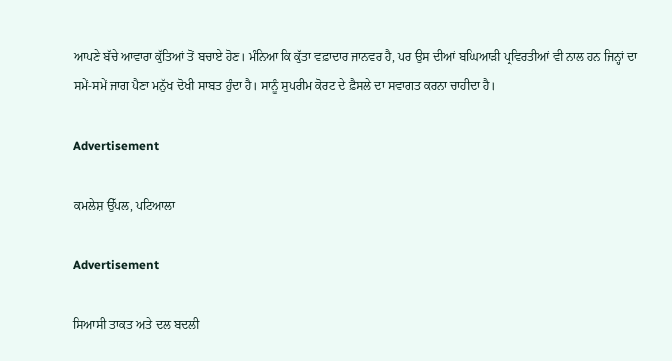ਆਪਣੇ ਬੱਚੇ ਆਵਾਰਾ ਕੁੱਤਿਆਂ ਤੋਂ ਬਚਾਏ ਹੋਣ। ਮੰਨਿਆ ਕਿ ਕੁੱਤਾ ਵਫ਼ਾਦਾਰ ਜਾਨਵਰ ਹੈ, ਪਰ ਉਸ ਦੀਆਂ ਬਘਿਆੜੀ ਪ੍ਰਵਿਰਤੀਆਂ ਵੀ ਨਾਲ ਹਨ ਜਿਨ੍ਹਾਂ ਦਾ ਸਮੇਂ-ਸਮੇਂ ਜਾਗ ਪੈਣਾ ਮਨੁੱਖ ਦੋਖੀ ਸਾਬਤ ਹੁੰਦਾ ਹੈ। ਸਾਨੂੰ ਸੁਪਰੀਮ ਕੋਰਟ ਦੇ ਫ਼ੈਸਲੇ ਦਾ ਸਵਾਗਤ ਕਰਨਾ ਚਾਹੀਦਾ ਹੈ।

Advertisement

ਕਮਲੇਸ਼ ਉੱਪਲ, ਪਟਿਆਲਾ

Advertisement

ਸਿਆਸੀ ਤਾਕਤ ਅਤੇ ਦਲ ਬਦਲੀ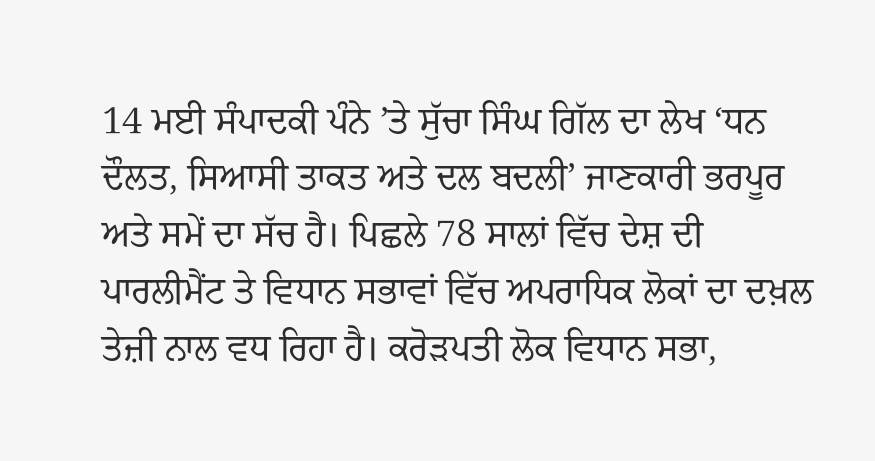14 ਮਈ ਸੰਪਾਦਕੀ ਪੰਨੇ ’ਤੇ ਸੁੱਚਾ ਸਿੰਘ ਗਿੱਲ ਦਾ ਲੇਖ ‘ਧਨ ਦੌਲਤ, ਸਿਆਸੀ ਤਾਕਤ ਅਤੇ ਦਲ ਬਦਲੀ’ ਜਾਣਕਾਰੀ ਭਰਪੂਰ ਅਤੇ ਸਮੇਂ ਦਾ ਸੱਚ ਹੈ। ਪਿਛਲੇ 78 ਸਾਲਾਂ ਵਿੱਚ ਦੇਸ਼ ਦੀ ਪਾਰਲੀਮੈਂਟ ਤੇ ਵਿਧਾਨ ਸਭਾਵਾਂ ਵਿੱਚ ਅਪਰਾਧਿਕ ਲੋਕਾਂ ਦਾ ਦਖ਼ਲ ਤੇਜ਼ੀ ਨਾਲ ਵਧ ਰਿਹਾ ਹੈ। ਕਰੋੜਪਤੀ ਲੋਕ ਵਿਧਾਨ ਸਭਾ,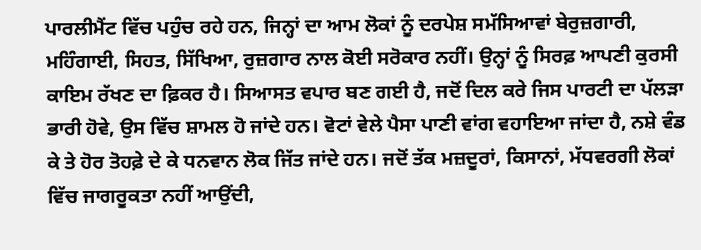ਪਾਰਲੀਮੈਂਟ ਵਿੱਚ ਪਹੁੰਚ ਰਹੇ ਹਨ, ਜਿਨ੍ਹਾਂ ਦਾ ਆਮ ਲੋਕਾਂ ਨੂੰ ਦਰਪੇਸ਼ ਸਮੱਸਿਆਵਾਂ ਬੇਰੁਜ਼ਗਾਰੀ, ਮਹਿੰਗਾਈ, ਸਿਹਤ, ਸਿੱਖਿਆ, ਰੁਜ਼ਗਾਰ ਨਾਲ ਕੋਈ ਸਰੋਕਾਰ ਨਹੀਂ। ਉਨ੍ਹਾਂ ਨੂੰ ਸਿਰਫ਼ ਆਪਣੀ ਕੁਰਸੀ ਕਾਇਮ ਰੱਖਣ ਦਾ ਫ਼ਿਕਰ ਹੈ। ਸਿਆਸਤ ਵਪਾਰ ਬਣ ਗਈ ਹੈ, ਜਦੋਂ ਦਿਲ ਕਰੇ ਜਿਸ ਪਾਰਟੀ ਦਾ ਪੱਲੜਾ ਭਾਰੀ ਹੋਵੇ, ਉਸ ਵਿੱਚ ਸ਼ਾਮਲ ਹੋ ਜਾਂਦੇ ਹਨ। ਵੋਟਾਂ ਵੇਲੇ ਪੈਸਾ ਪਾਣੀ ਵਾਂਗ ਵਹਾਇਆ ਜਾਂਦਾ ਹੈ, ਨਸ਼ੇ ਵੰਡ ਕੇ ਤੇ ਹੋਰ ਤੋਹਫ਼ੇ ਦੇ ਕੇ ਧਨਵਾਨ ਲੋਕ ਜਿੱਤ ਜਾਂਦੇ ਹਨ। ਜਦੋਂ ਤੱਕ ਮਜ਼ਦੂਰਾਂ, ਕਿਸਾਨਾਂ, ਮੱਧਵਰਗੀ ਲੋਕਾਂ ਵਿੱਚ ਜਾਗਰੂਕਤਾ ਨਹੀਂ ਆਉਂਦੀ,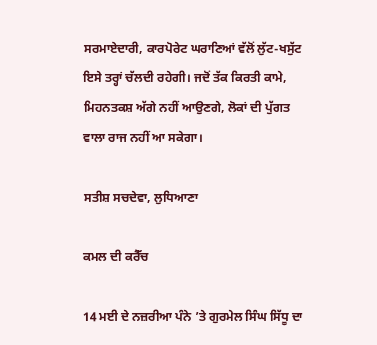ਸਰਮਾਏਦਾਰੀ, ਕਾਰਪੋਰੇਟ ਘਰਾਣਿਆਂ ਵੱਲੋਂ ਲੁੱਟ-ਖਸੁੱਟ ਇਸੇ ਤਰ੍ਹਾਂ ਚੱਲਦੀ ਰਹੇਗੀ। ਜਦੋਂ ਤੱਕ ਕਿਰਤੀ ਕਾਮੇ, ਮਿਹਨਤਕਸ਼ ਅੱਗੇ ਨਹੀਂ ਆਉਣਗੇ, ਲੋਕਾਂ ਦੀ ਪੁੱਗਤ ਵਾਲਾ ਰਾਜ ਨਹੀਂ ਆ ਸਕੇਗਾ।

ਸਤੀਸ਼ ਸਚਦੇਵਾ, ਲੁਧਿਆਣਾ

ਕਮਲ ਦੀ ਕਰੈੱਚ

14 ਮਈ ਦੇ ਨਜ਼ਰੀਆ ਪੰਨੇ ’ਤੇ ਗੁਰਮੇਲ ਸਿੰਘ ਸਿੱਧੂ ਦਾ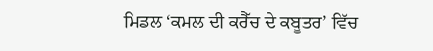ਮਿਡਲ ‘ਕਮਲ ਦੀ ਕਰੈੱਚ ਦੇ ਕਬੂਤਰ’ ਵਿੱਚ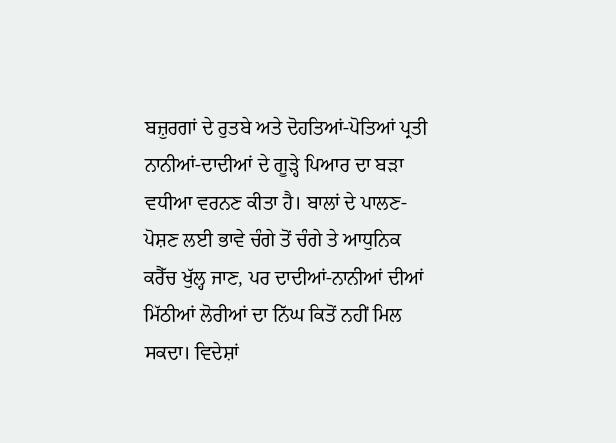ਬਜ਼ੁਰਗਾਂ ਦੇ ਰੁਤਬੇ ਅਤੇ ਦੋਹਤਿਆਂ-ਪੋਤਿਆਂ ਪ੍ਰਤੀ ਨਾਨੀਆਂ-ਦਾਦੀਆਂ ਦੇ ਗੂੜ੍ਹੇ ਪਿਆਰ ਦਾ ਬੜਾ ਵਧੀਆ ਵਰਨਣ ਕੀਤਾ ਹੈ। ਬਾਲਾਂ ਦੇ ਪਾਲਣ-ਪੋਸ਼ਣ ਲਈ ਭਾਵੇ ਚੰਗੇ ਤੋਂ ਚੰਗੇ ਤੇ ਆਧੁਨਿਕ ਕਰੈੱਚ ਖੁੱਲ੍ਹ ਜਾਣ, ਪਰ ਦਾਦੀਆਂ-ਨਾਨੀਆਂ ਦੀਆਂ ਮਿੱਠੀਆਂ ਲੋਰੀਆਂ ਦਾ ਨਿੱਘ ਕਿਤੋਂ ਨਹੀਂ ਮਿਲ ਸਕਦਾ। ਵਿਦੇਸ਼ਾਂ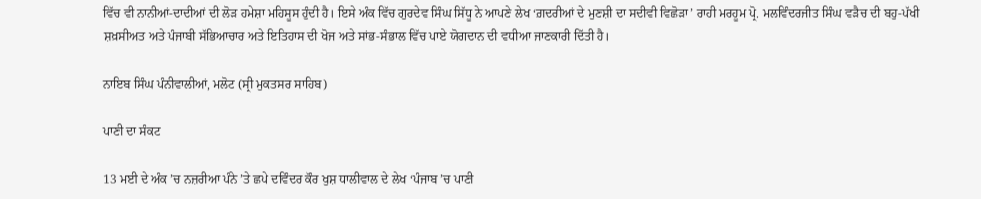ਵਿੱਚ ਵੀ ਨਾਨੀਆਂ-ਦਾਦੀਆਂ ਦੀ ਲੋੜ ਹਮੇਸ਼ਾ ਮਹਿਸੂਸ ਹੁੰਦੀ ਹੈ। ਇਸੇ ਅੰਕ ਵਿੱਚ ਗੁਰਦੇਵ ਸਿੰਘ ਸਿੱਧੂ ਨੇ ਆਪਣੇ ਲੇਖ ‘ਗ਼ਦਰੀਆਂ ਦੇ ਮੁਣਸ਼ੀ ਦਾ ਸਦੀਵੀ ਵਿਛੋੜਾ’ ਰਾਹੀ ਮਰਹੂਮ ਪ੍ਰੋ. ਮਲਵਿੰਦਰਜੀਤ ਸਿੰਘ ਵੜੈਚ ਦੀ ਬਹੁ-ਪੱਖੀ ਸ਼ਖ਼ਸੀਅਤ ਅਤੇ ਪੰਜਾਬੀ ਸੱਭਿਆਚਾਰ ਅਤੇ ਇਤਿਹਾਸ ਦੀ ਖੋਜ ਅਤੇ ਸਾਂਭ-ਸੰਭਾਲ ਵਿੱਚ ਪਾਏ ਯੋਗਦਾਨ ਦੀ ਵਧੀਆ ਜਾਣਕਾਰੀ ਦਿੱਤੀ ਹੈ।

ਨਾਇਬ ਸਿੰਘ ਪੰਨੀਵਾਲੀਆਂ, ਮਲੋਟ (ਸ੍ਰੀ ਮੁਕਤਸਰ ਸਾਹਿਬ)

ਪਾਣੀ ਦਾ ਸੰਕਟ

13 ਮਈ ਦੇ ਅੰਕ ’ਚ ਨਜ਼ਰੀਆ ਪੰਨੇ ’ਤੇ ਛਪੇ ਦਵਿੰਦਰ ਕੌਰ ਖੁਸ਼ ਧਾਲੀਵਾਲ ਦੇ ਲੇਖ ‘ਪੰਜਾਬ ’ਚ ਪਾਣੀ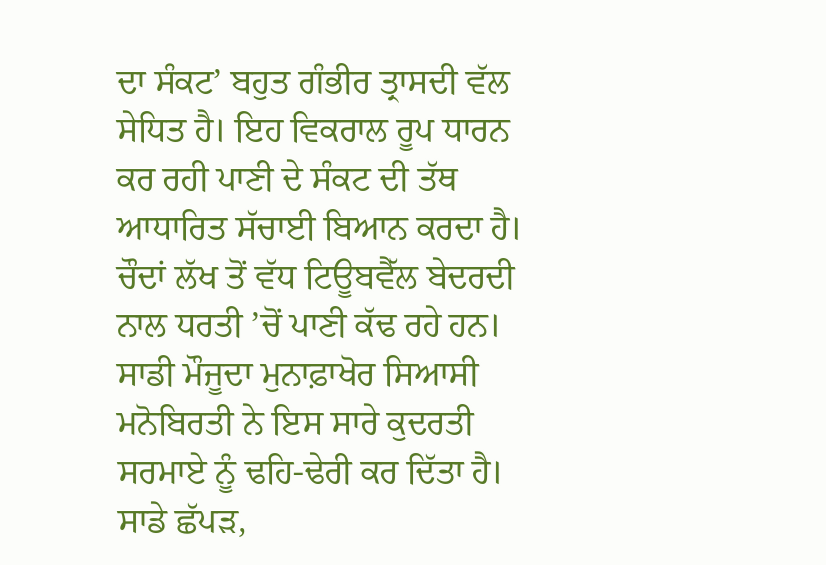ਦਾ ਸੰਕਟ’ ਬਹੁਤ ਗੰਭੀਰ ਤ੍ਰਾਸਦੀ ਵੱਲ ਸੇਧਿਤ ਹੈ। ਇਹ ਵਿਕਰਾਲ ਰੂਪ ਧਾਰਨ ਕਰ ਰਹੀ ਪਾਣੀ ਦੇ ਸੰਕਟ ਦੀ ਤੱਥ ਆਧਾਰਿਤ ਸੱਚਾਈ ਬਿਆਨ ਕਰਦਾ ਹੈ। ਚੌਦਾਂ ਲੱਖ ਤੋਂ ਵੱਧ ਟਿਊਬਵੈੱਲ ਬੇਦਰਦੀ ਨਾਲ ਧਰਤੀ ’ਚੋਂ ਪਾਣੀ ਕੱਢ ਰਹੇ ਹਨ। ਸਾਡੀ ਮੌਜੂਦਾ ਮੁਨਾਫ਼ਾਖੋਰ ਸਿਆਸੀ ਮਨੋਬਿਰਤੀ ਨੇ ਇਸ ਸਾਰੇ ਕੁਦਰਤੀ ਸਰਮਾਏ ਨੂੰ ਢਹਿ-ਢੇਰੀ ਕਰ ਦਿੱਤਾ ਹੈ। ਸਾਡੇ ਛੱਪੜ,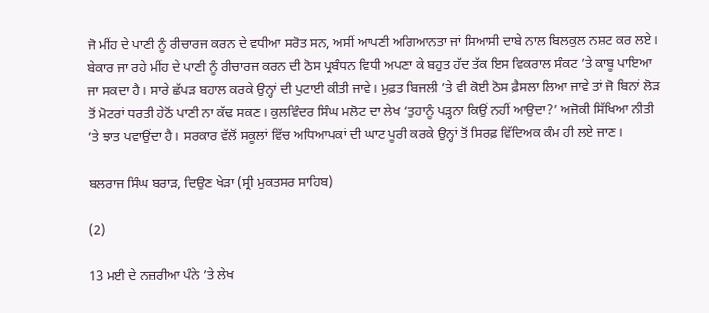ਜੋ ਮੀਂਹ ਦੇ ਪਾਣੀ ਨੂੰ ਰੀਚਾਰਜ ਕਰਨ ਦੇ ਵਧੀਆ ਸਰੋਤ ਸਨ, ਅਸੀਂ ਆਪਣੀ ਅਗਿਆਨਤਾ ਜਾਂ ਸਿਆਸੀ ਦਾਬੇ ਨਾਲ ਬਿਲਕੁਲ ਨਸ਼ਟ ਕਰ ਲਏ। ਬੇਕਾਰ ਜਾ ਰਹੇ ਮੀਂਹ ਦੇ ਪਾਣੀ ਨੂੰ ਰੀਚਾਰਜ ਕਰਨ ਦੀ ਠੋਸ ਪ੍ਰਬੰਧਨ ਵਿਧੀ ਅਪਣਾ ਕੇ ਬਹੁਤ ਹੱਦ ਤੱਕ ਇਸ ਵਿਕਰਾਲ ਸੰਕਟ ’ਤੇ ਕਾਬੂ ਪਾਇਆ ਜਾ ਸਕਦਾ ਹੈ। ਸਾਰੇ ਛੱਪੜ ਬਹਾਲ ਕਰਕੇ ਉਨ੍ਹਾਂ ਦੀ ਪੁਟਾਈ ਕੀਤੀ ਜਾਵੇ। ਮੁਫ਼ਤ ਬਿਜਲੀ ’ਤੇ ਵੀ ਕੋਈ ਠੋਸ ਫ਼ੈਸਲਾ ਲਿਆ ਜਾਵੇ ਤਾਂ ਜੋ ਬਿਨਾਂ ਲੋੜ ਤੋਂ ਮੋਟਰਾਂ ਧਰਤੀ ਹੇਠੋਂ ਪਾਣੀ ਨਾ ਕੱਢ ਸਕਣ। ਕੁਲਵਿੰਦਰ ਸਿੰਘ ਮਲੋਟ ਦਾ ਲੇਖ ‘ਤੁਹਾਨੂੰ ਪੜ੍ਹਨਾ ਕਿਉਂ ਨਹੀਂ ਆਉਦਾ?’ ਅਜੋਕੀ ਸਿੱਖਿਆ ਨੀਤੀ ’ਤੇ ਝਾਤ ਪਵਾਉਂਦਾ ਹੈ। ਸਰਕਾਰ ਵੱਲੋਂ ਸਕੂਲਾਂ ਵਿੱਚ ਅਧਿਆਪਕਾਂ ਦੀ ਘਾਟ ਪੂਰੀ ਕਰਕੇ ਉਨ੍ਹਾਂ ਤੋਂ ਸਿਰਫ਼ ਵਿੱਦਿਅਕ ਕੰਮ ਹੀ ਲਏ ਜਾਣ।

ਬਲਰਾਜ ਸਿੰਘ ਬਰਾੜ, ਦਿਉਣ ਖੇੜਾ (ਸ੍ਰੀ ਮੁਕਤਸਰ ਸਾਹਿਬ)

(2)

13 ਮਈ ਦੇ ਨਜ਼ਰੀਆ ਪੰਨੇ ’ਤੇ ਲੇਖ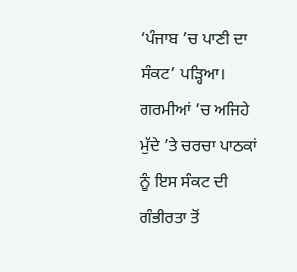‘ਪੰਜਾਬ ’ਚ ਪਾਣੀ ਦਾ ਸੰਕਟ’ ਪੜ੍ਹਿਆ। ਗਰਮੀਆਂ ’ਚ ਅਜਿਹੇ ਮੁੱਦੇ ’ਤੇ ਚਰਚਾ ਪਾਠਕਾਂ ਨੂੰ ਇਸ ਸੰਕਟ ਦੀ ਗੰਭੀਰਤਾ ਤੋਂ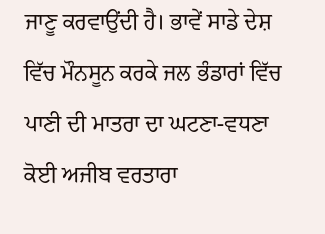ਜਾਣੂ ਕਰਵਾਉਂਦੀ ਹੈ। ਭਾਵੇਂ ਸਾਡੇ ਦੇਸ਼ ਵਿੱਚ ਮੌਨਸੂਨ ਕਰਕੇ ਜਲ ਭੰਡਾਰਾਂ ਵਿੱਚ ਪਾਣੀ ਦੀ ਮਾਤਰਾ ਦਾ ਘਟਣਾ-ਵਧਣਾ ਕੋਈ ਅਜੀਬ ਵਰਤਾਰਾ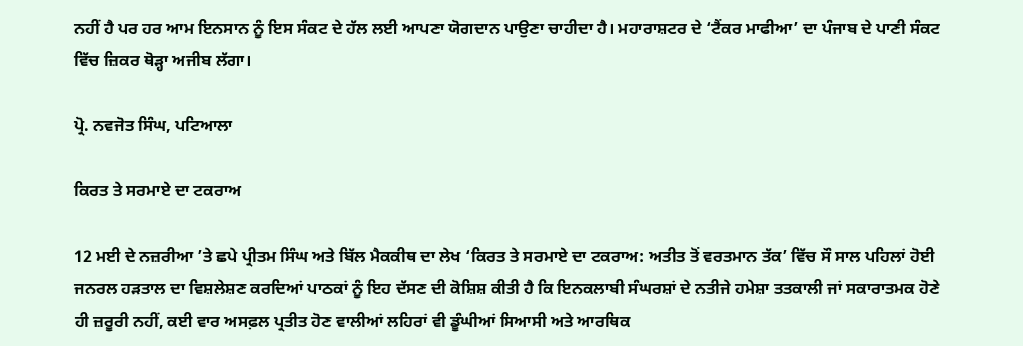ਨਹੀਂ ਹੈ ਪਰ ਹਰ ਆਮ ਇਨਸਾਨ ਨੂੰ ਇਸ ਸੰਕਟ ਦੇ ਹੱਲ ਲਈ ਆਪਣਾ ਯੋਗਦਾਨ ਪਾਉਣਾ ਚਾਹੀਦਾ ਹੈ। ਮਹਾਰਾਸ਼ਟਰ ਦੇ ‘ਟੈਂਕਰ ਮਾਫੀਆ’ ਦਾ ਪੰਜਾਬ ਦੇ ਪਾਣੀ ਸੰਕਟ ਵਿੱਚ ਜ਼ਿਕਰ ਥੋੜ੍ਹਾ ਅਜੀਬ ਲੱਗਾ।

ਪ੍ਰੋ. ਨਵਜੋਤ ਸਿੰਘ, ਪਟਿਆਲਾ

ਕਿਰਤ ਤੇ ਸਰਮਾਏ ਦਾ ਟਕਰਾਅ

12 ਮਈ ਦੇ ਨਜ਼ਰੀਆ ’ਤੇ ਛਪੇ ਪ੍ਰੀਤਮ ਸਿੰਘ ਅਤੇ ਬਿੱਲ ਮੈਕਕੀਥ ਦਾ ਲੇਖ ‘ਕਿਰਤ ਤੇ ਸਰਮਾਏ ਦਾ ਟਕਰਾਅ: ਅਤੀਤ ਤੋਂ ਵਰਤਮਾਨ ਤੱਕ’ ਵਿੱਚ ਸੌ ਸਾਲ ਪਹਿਲਾਂ ਹੋਈ ਜਨਰਲ ਹੜਤਾਲ ਦਾ ਵਿਸ਼ਲੇਸ਼ਣ ਕਰਦਿਆਂ ਪਾਠਕਾਂ ਨੂੰ ਇਹ ਦੱਸਣ ਦੀ ਕੋਸ਼ਿਸ਼ ਕੀਤੀ ਹੈ ਕਿ ਇਨਕਲਾਬੀ ਸੰਘਰਸ਼ਾਂ ਦੇ ਨਤੀਜੇ ਹਮੇਸ਼ਾ ਤਤਕਾਲੀ ਜਾਂ ਸਕਾਰਾਤਮਕ ਹੋਣੇ ਹੀ ਜ਼ਰੂਰੀ ਨਹੀਂ, ਕਈ ਵਾਰ ਅਸਫ਼ਲ ਪ੍ਰਤੀਤ ਹੋਣ ਵਾਲੀਆਂ ਲਹਿਰਾਂ ਵੀ ਡੂੰਘੀਆਂ ਸਿਆਸੀ ਅਤੇ ਆਰਥਿਕ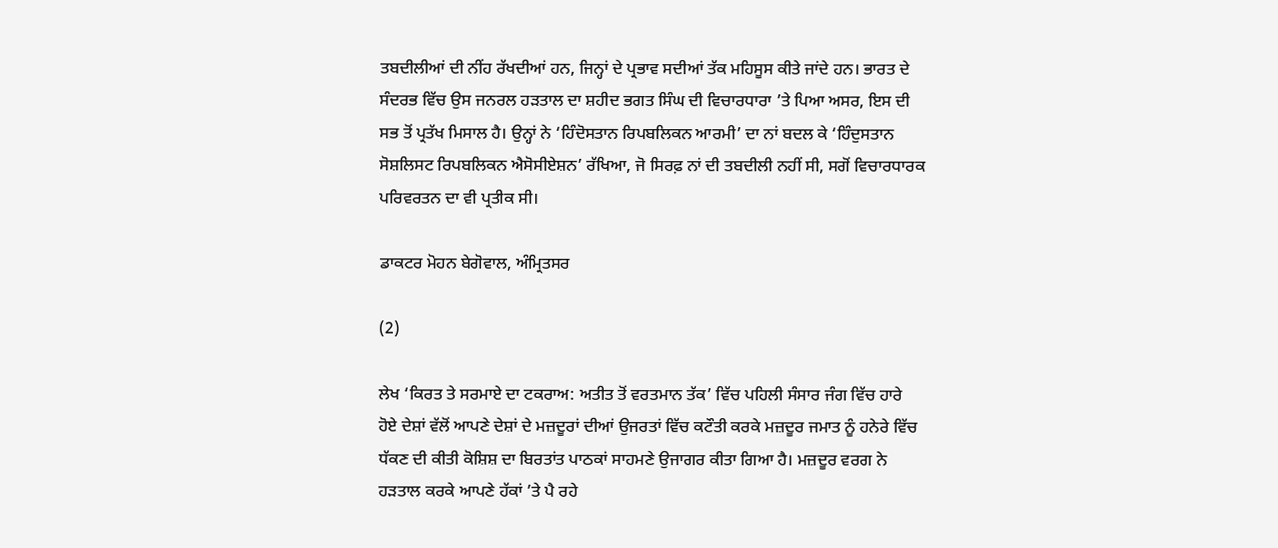ਤਬਦੀਲੀਆਂ ਦੀ ਨੀਂਹ ਰੱਖਦੀਆਂ ਹਨ, ਜਿਨ੍ਹਾਂ ਦੇ ਪ੍ਰਭਾਵ ਸਦੀਆਂ ਤੱਕ ਮਹਿਸੂਸ ਕੀਤੇ ਜਾਂਦੇ ਹਨ। ਭਾਰਤ ਦੇ ਸੰਦਰਭ ਵਿੱਚ ਉਸ ਜਨਰਲ ਹੜਤਾਲ ਦਾ ਸ਼ਹੀਦ ਭਗਤ ਸਿੰਘ ਦੀ ਵਿਚਾਰਧਾਰਾ ’ਤੇ ਪਿਆ ਅਸਰ, ਇਸ ਦੀ ਸਭ ਤੋਂ ਪ੍ਰਤੱਖ ਮਿਸਾਲ ਹੈ। ਉਨ੍ਹਾਂ ਨੇ ‘ਹਿੰਦੋਸਤਾਨ ਰਿਪਬਲਿਕਨ ਆਰਮੀ’ ਦਾ ਨਾਂ ਬਦਲ ਕੇ ‘ਹਿੰਦੁਸਤਾਨ ਸੋਸ਼ਲਿਸਟ ਰਿਪਬਲਿਕਨ ਐਸੋਸੀਏਸ਼ਨ’ ਰੱਖਿਆ, ਜੋ ਸਿਰਫ਼ ਨਾਂ ਦੀ ਤਬਦੀਲੀ ਨਹੀਂ ਸੀ, ਸਗੋਂ ਵਿਚਾਰਧਾਰਕ ਪਰਿਵਰਤਨ ਦਾ ਵੀ ਪ੍ਰਤੀਕ ਸੀ।

ਡਾਕਟਰ ਮੋਹਨ ਬੇਗੋਵਾਲ, ਅੰਮ੍ਰਿਤਸਰ

(2)

ਲੇਖ ‘ਕਿਰਤ ਤੇ ਸਰਮਾਏ ਦਾ ਟਕਰਾਅ: ਅਤੀਤ ਤੋਂ ਵਰਤਮਾਨ ਤੱਕ’ ਵਿੱਚ ਪਹਿਲੀ ਸੰਸਾਰ ਜੰਗ ਵਿੱਚ ਹਾਰੇ ਹੋਏ ਦੇਸ਼ਾਂ ਵੱਲੋਂ ਆਪਣੇ ਦੇਸ਼ਾਂ ਦੇ ਮਜ਼ਦੂਰਾਂ ਦੀਆਂ ਉਜਰਤਾਂ ਵਿੱਚ ਕਟੌਤੀ ਕਰਕੇ ਮਜ਼ਦੂਰ ਜਮਾਤ ਨੂੰ ਹਨੇਰੇ ਵਿੱਚ ਧੱਕਣ ਦੀ ਕੀਤੀ ਕੋਸ਼ਿਸ਼ ਦਾ ਬਿਰਤਾਂਤ ਪਾਠਕਾਂ ਸਾਹਮਣੇ ਉਜਾਗਰ ਕੀਤਾ ਗਿਆ ਹੈ। ਮਜ਼ਦੂਰ ਵਰਗ ਨੇ ਹੜਤਾਲ ਕਰਕੇ ਆਪਣੇ ਹੱਕਾਂ ’ਤੇ ਪੈ ਰਹੇ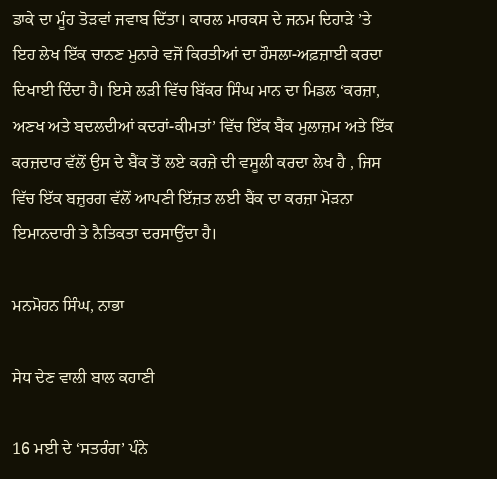ਡਾਕੇ ਦਾ ਮੂੰਹ ਤੋੜਵਾਂ ਜਵਾਬ ਦਿੱਤਾ। ਕਾਰਲ ਮਾਰਕਸ ਦੇ ਜਨਮ ਦਿਹਾੜੇ ’ਤੇ ਇਹ ਲੇਖ ਇੱਕ ਚਾਨਣ ਮੁਨਾਰੇ ਵਜੋਂ ਕਿਰਤੀਆਂ ਦਾ ਹੌਸਲਾ-ਅਫ਼ਜ਼ਾਈ ਕਰਦਾ ਦਿਖਾਈ ਦਿੰਦਾ ਹੈ। ਇਸੇ ਲੜੀ ਵਿੱਚ ਬਿੱਕਰ ਸਿੰਘ ਮਾਨ ਦਾ ਮਿਡਲ ‘ਕਰਜ਼ਾ, ਅਣਖ ਅਤੇ ਬਦਲਦੀਆਂ ਕਦਰਾਂ-ਕੀਮਤਾਂ’ ਵਿੱਚ ਇੱਕ ਬੈਂਕ ਮੁਲਾਜ਼ਮ ਅਤੇ ਇੱਕ ਕਰਜ਼ਦਾਰ ਵੱਲੋਂ ਉਸ ਦੇ ਬੈਂਕ ਤੋਂ ਲਏ ਕਰਜ਼ੇ ਦੀ ਵਸੂਲੀ ਕਰਦਾ ਲੇਖ ਹੈ , ਜਿਸ ਵਿੱਚ ਇੱਕ ਬਜ਼ੁਰਗ ਵੱਲੋਂ ਆਪਣੀ ਇੱਜ਼ਤ ਲਈ ਬੈਂਕ ਦਾ ਕਰਜ਼ਾ ਮੋੜਨਾ ਇਮਾਨਦਾਰੀ ਤੇ ਨੈਤਿਕਤਾ ਦਰਸਾਉਂਦਾ ਹੈ।

ਮਨਮੋਹਨ ਸਿੰਘ, ਨਾਭਾ

ਸੇਧ ਦੇਣ ਵਾਲੀ ਬਾਲ ਕਹਾਣੀ

16 ਮਈ ਦੇ ‘ਸਤਰੰਗ’ ਪੰਨੇ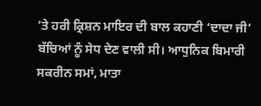’ਤੇ ਹਰੀ ਕ੍ਰਿਸ਼ਨ ਮਾਇਰ ਦੀ ਬਾਲ ਕਹਾਣੀ ‘ਦਾਦਾ ਜੀ’ ਬੱਚਿਆਂ ਨੂੰ ਸੇਧ ਦੇਣ ਵਾਲੀ ਸੀ। ਆਧੁਨਿਕ ਬਿਮਾਰੀ ਸਕਰੀਨ ਸਮਾਂ, ਮਾਤਾ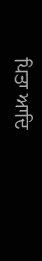ਪਿਤਾ ਆਦਿ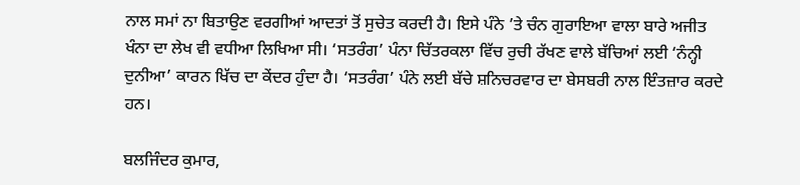ਨਾਲ ਸਮਾਂ ਨਾ ਬਿਤਾਉਣ ਵਰਗੀਆਂ ਆਦਤਾਂ ਤੋਂ ਸੁਚੇਤ ਕਰਦੀ ਹੈ। ਇਸੇ ਪੰਨੇ ’ਤੇ ਚੰਨ ਗੁਰਾਇਆ ਵਾਲਾ ਬਾਰੇ ਅਜੀਤ ਖੰਨਾ ਦਾ ਲੇਖ ਵੀ ਵਧੀਆ ਲਿਖਿਆ ਸੀ। ‘ਸਤਰੰਗ’ ਪੰਨਾ ਚਿੱਤਰਕਲਾ ਵਿੱਚ ਰੁਚੀ ਰੱਖਣ ਵਾਲੇ ਬੱਚਿਆਂ ਲਈ ‘ਨੰਨ੍ਹੀ ਦੁਨੀਆ’ ਕਾਰਨ ਖਿੱਚ ਦਾ ਕੇਂਦਰ ਹੁੰਦਾ ਹੈ। ‘ਸਤਰੰਗ’ ਪੰਨੇ ਲਈ ਬੱਚੇ ਸ਼ਨਿਚਰਵਾਰ ਦਾ ਬੇਸਬਰੀ ਨਾਲ ਇੰਤਜ਼ਾਰ ਕਰਦੇ ਹਨ।

ਬਲਜਿੰਦਰ ਕੁਮਾਰ,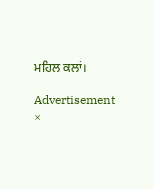ਮਹਿਲ ਕਲਾਂ।

Advertisement
×